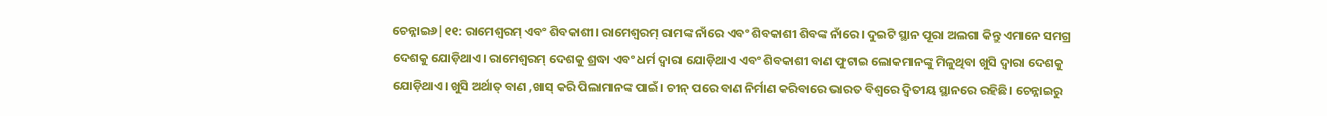ଚେନ୍ନାଇ୬|୧୧: ରାମେଶ୍ବରମ୍ ଏବଂ ଶିବକାଶୀ। ରାମେଶ୍ବରମ୍ ରାମଙ୍କ ନାଁରେ ଏବଂ ଶିବକାଶୀ ଶିବଙ୍କ ନାଁରେ। ଦୁଇଟି ସ୍ଥାନ ପୂରା ଅଲଗା କିନ୍ତୁ ଏମାନେ ସମଗ୍ର ଦେଶକୁ ଯୋଡ଼ିଥାଏ। ରାମେଶ୍ବରମ୍ ଦେଶକୁ ଶ୍ରଦ୍ଧା ଏବଂ ଧର୍ମ ଦ୍ବାରା ଯୋଡ଼ିଥାଏ ଏବଂ ଶିବକାଶୀ ବାଣ ଫୁଟାଇ ଲୋକମାନଙ୍କୁ ମିଳୁଥିବା ଖୁସି ଦ୍ବାରା ଦେଶକୁ ଯୋଡ଼ିଥାଏ। ଖୁସି ଅର୍ଥାତ୍ ବାଣ ,ଖାସ୍ କରି ପିଲାମାନଙ୍କ ପାଇଁ। ଚୀନ୍ ପରେ ବାଣ ନିର୍ମାଣ କରିବାରେ ଭାରତ ବିଶ୍ବରେ ଦ୍ବିତୀୟ ସ୍ଥାନରେ ରହିଛି। ଚେନ୍ନାଇରୁ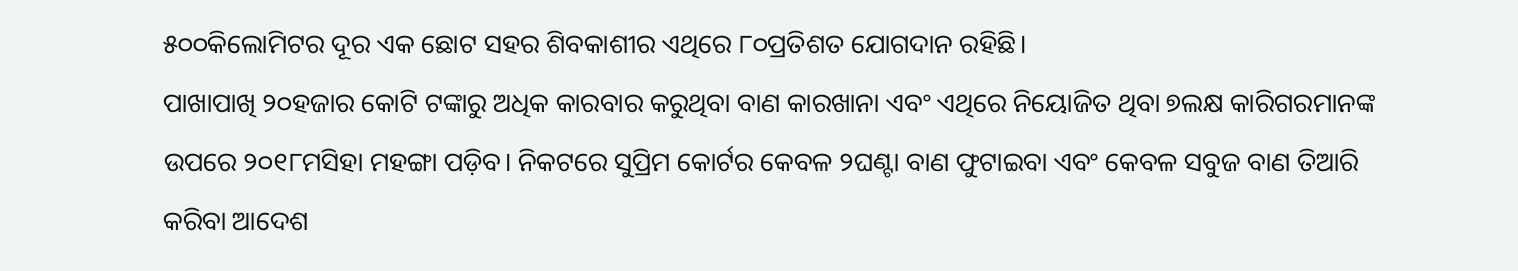୫୦୦କିଲୋମିଟର ଦୂର ଏକ ଛୋଟ ସହର ଶିବକାଶୀର ଏଥିରେ ୮୦ପ୍ରତିଶତ ଯୋଗଦାନ ରହିଛି।
ପାଖାପାଖି ୨୦ହଜାର କୋଟି ଟଙ୍କାରୁ ଅଧିକ କାରବାର କରୁଥିବା ବାଣ କାରଖାନା ଏବଂ ଏଥିରେ ନିୟୋଜିତ ଥିବା ୭ଲକ୍ଷ କାରିଗରମାନଙ୍କ ଉପରେ ୨୦୧୮ମସିହା ମହଙ୍ଗା ପଡ଼ିବ। ନିକଟରେ ସୁପ୍ରିମ କୋର୍ଟର କେବଳ ୨ଘଣ୍ଟା ବାଣ ଫୁଟାଇବା ଏବଂ କେବଳ ସବୁଜ ବାଣ ତିଆରି କରିବା ଆଦେଶ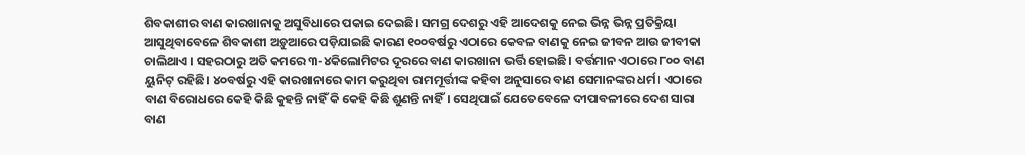ଶିବକାଶୀର ବାଣ କାରଖାନାକୁ ଅସୁବିଧାରେ ପକାଇ ଦେଇଛି। ସମଗ୍ର ଦେଶରୁ ଏହି ଆଦେଶକୁ ନେଇ ଭିନ୍ନ ଭିନ୍ନ ପ୍ରତିକ୍ରିୟା ଆସୁଥିବାବେଳେ ଶିବକାଶୀ ଅଡ଼ୁଆରେ ପଡ଼ିଯାଇଛି କାରଣ ୧୦୦ବର୍ଷରୁ ଏଠାରେ କେବଳ ବାଣକୁ ନେଇ ଜୀବନ ଆଉ ଜୀବୀକା ଚାଲିଥାଏ । ସହରଠାରୁ ଅତି କମରେ ୩-୪କିଲୋମିଟର ଦୂରରେ ବାଣ କାରଖାନା ଭର୍ତ୍ତି ହୋଇଛି। ବର୍ତ୍ତମାନ ଏଠାରେ ୮୦୦ ବାଣ ୟୁନିଟ୍ ରହିଛି। ୪୦ବର୍ଷରୁ ଏହି କାରଖାନାରେ କାମ କରୁଥିବା ରାମମୂର୍ତ୍ତୀଙ୍କ କହିବା ଅନୁସାରେ ବାଣ ସେମାନଙ୍କର ଧର୍ମ। ଏଠାରେ ବାଣ ବିରୋଧରେ କେହି କିଛି କୁହନ୍ତି ନାହିଁ କି କେହି କିଛି ଶୁଣନ୍ତି ନାହିଁ। ସେଥିପାଇଁ ଯେତେବେଳେ ଦୀପାବଳୀରେ ଦେଶ ସାରା ବାଣ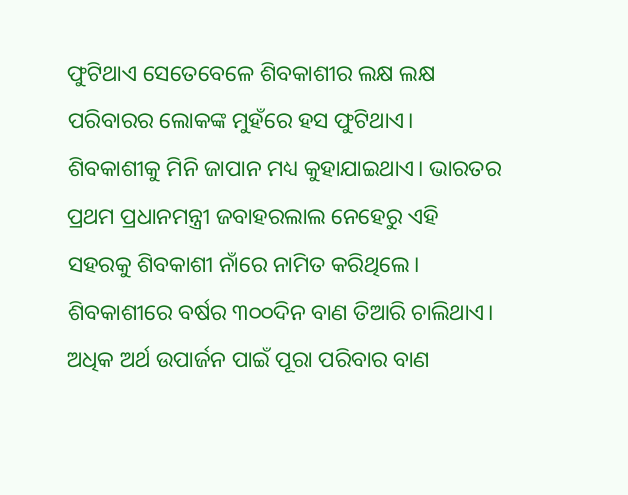ଫୁଟିଥାଏ ସେତେବେଳେ ଶିବକାଶୀର ଲକ୍ଷ ଲକ୍ଷ ପରିବାରର ଲୋକଙ୍କ ମୁହଁରେ ହସ ଫୁଟିଥାଏ। ଶିବକାଶୀକୁ ମିନି ଜାପାନ ମଧ୍ୟ କୁହାଯାଇଥାଏ। ଭାରତର ପ୍ରଥମ ପ୍ରଧାନମନ୍ତ୍ରୀ ଜବାହରଲାଲ ନେହେରୁ ଏହି ସହରକୁ ଶିବକାଶୀ ନାଁରେ ନାମିତ କରିଥିଲେ।
ଶିବକାଶୀରେ ବର୍ଷର ୩୦୦ଦିନ ବାଣ ତିଆରି ଚାଲିଥାଏ। ଅଧିକ ଅର୍ଥ ଉପାର୍ଜନ ପାଇଁ ପୂରା ପରିବାର ବାଣ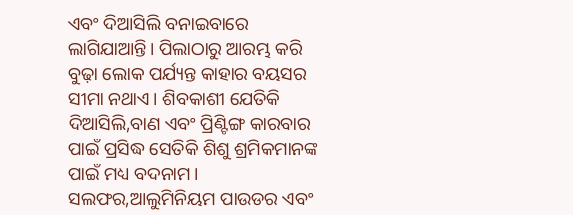ଏବଂ ଦିଆସିଲି ବନାଇବାରେ ଲାଗିଯାଆନ୍ତି। ପିଲାଠାରୁ ଆରମ୍ଭ କରି ବୁଢ଼ା ଲୋକ ପର୍ଯ୍ୟନ୍ତ କାହାର ବୟସର ସୀମା ନଥାଏ। ଶିବକାଶୀ ଯେତିକି ଦିଆସିଲି,ବାଣ ଏବଂ ପ୍ରିଣ୍ଟିଙ୍ଗ କାରବାର ପାଇଁ ପ୍ରସିଦ୍ଧ ସେତିକି ଶିଶୁ ଶ୍ରମିକମାନଙ୍କ ପାଇଁ ମଧ୍ୟ ବଦନାମ। ସଲଫର,ଆଲୁମିନିୟମ ପାଉଡର ଏବଂ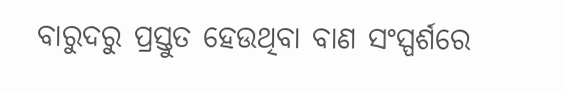ବାରୁଦରୁ ପ୍ରସ୍ତୁତ ହେଉଥିବା ବାଣ ସଂସ୍ପର୍ଶରେ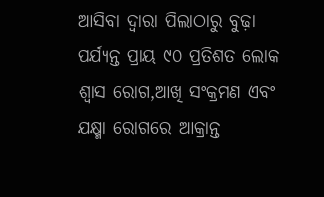ଆସିବା ଦ୍ବାରା ପିଲାଠାରୁ ବୁଢ଼ା ପର୍ଯ୍ୟନ୍ତ ପ୍ରାୟ ୯୦ ପ୍ରତିଶତ ଲୋକ ଶ୍ବାସ ରୋଗ,ଆଖି ସଂକ୍ରମଣ ଏବଂ ଯକ୍ଷ୍ମା ରୋଗରେ ଆକ୍ରାନ୍ତ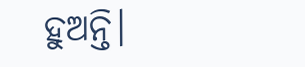ହୁଅନ୍ତି।